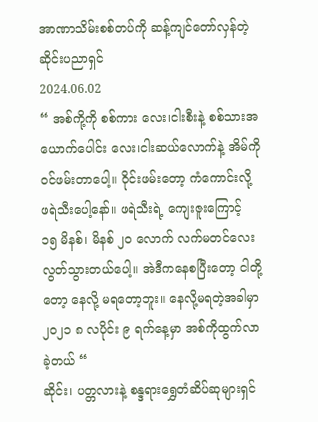အာဏာသိမ်းစစ်တပ်ကို ဆန့်ကျင်တော်လှန်တဲ့ ဆိုင်းပညာရှင်
2024.06.02
“ အစ်ကို့ကို စစ်ကား လေး၊ငါးစီးနဲ့ စစ်သားအယောက်ပေါင်း လေး၊ငါးဆယ်လောက်နဲ့ အိမ်ကို ဝင်ဖမ်းတာပေါ့။ ဝိုင်းဖမ်းတော့ ကံကောင်းလို့ ဖရဲသီးပေါ့နော်။ ဖရဲသီးရဲ့ ကျေးဇူးကြောင့် ၁၅ မိနစ်၊ မိနစ် ၂၀ လောက် လက်မတင်လေး လွတ်သွားတယ်ပေါ့။ အဲဒီကနေစပြီးတော့ ငါတို့တော့ နေလို့ မရတော့ဘူး။ နေလို့မရတဲ့အခါမှာ ၂၀၂၁ ၈ လပိုင်း ၉ ရက်နေ့မှာ အစ်ကိုထွက်လာခဲ့တယ် “
ဆိုင်း၊ ပတ္တလားနဲ့ စန္ဒရားရွှေတံဆိပ်ဆုများရှင်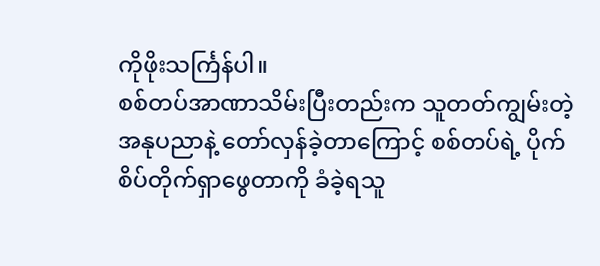ကိုဖိုးသင်္ကြန်ပါ။
စစ်တပ်အာဏာသိမ်းပြီးတည်းက သူတတ်ကျွမ်းတဲ့ အနုပညာနဲ့ တော်လှန်ခဲ့တာကြောင့် စစ်တပ်ရဲ့ ပိုက်စိပ်တိုက်ရှာဖွေတာကို ခံခဲ့ရသူ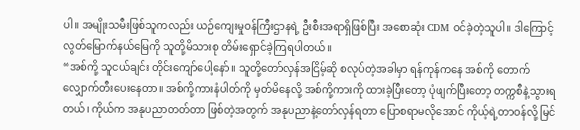ပါ။ အမျိုးသမီးဖြစ်သူကလည်း ယဉ်ကျေးမှုဝန်ကြီးဌာနရဲ့ ဦးစီးအရာရှိဖြစ်ပြီး အစောဆုံး CDM ဝင်ခဲ့တဲ့သူပါ။ ဒါကြောင့် လွတ်မြောက်နယ်မြေကို သူတို့မိသားစု တိမ်းရှောင်ခဲ့ကြရပါတယ်။
“အစ်ကို့ သူငယ်ချင်း တိုင်းကျော်ပေါ့နော်။ သူတို့တော်လှန်အငြိမ့်ဆို စလုပ်တဲ့အခါမှာ ရန်ကုန်ကနေ အစ်ကို တောက်လျှောက်တီးပေးနေတာ။ အစ်ကို့ကားနံပါတ်ကို မှတ်မိနေလို့ အစ်ကို့ကားကို ထားခဲ့ပြီးတော့ ပုံဖျက်ပြီးတော့ တက္ကစီနဲ့သွားရတယ်၊ ကိုယ်က အနုပညာတတ်တာ ဖြစ်တဲ့အတွက် အနုပညာနဲ့တော်လှန်ရတာ ပြောစရာမလိုအောင် ကိုယ့်ရဲ့တာဝန်လို့ မြင်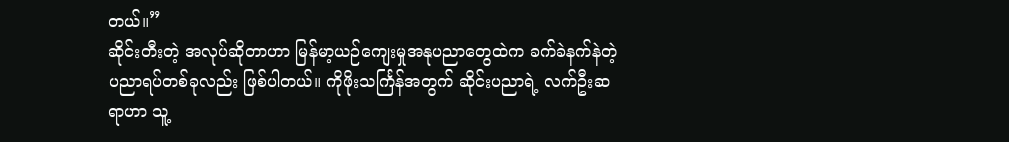တယ်။”
ဆိုင်းတီးတဲ့ အလုပ်ဆိုတာဟာ မြန်မာ့ယဉ်ကျေးမှုအနုပညာတွေထဲက ခက်ခဲနက်နဲတဲ့ ပညာရပ်တစ်ခုလည်း ဖြစ်ပါတယ်။ ကိုဖိုးသင်္ကြန်အတွက် ဆိုင်းပညာရဲ့ လက်ဦးဆရာဟာ သူ့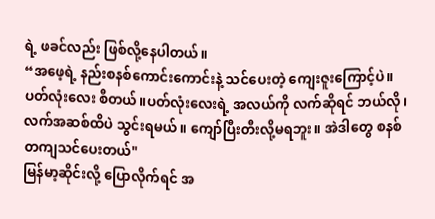ရဲ့ ဖခင်လည်း ဖြစ်လို့နေပါတယ်။
“အဖေ့ရဲ့ နည်းစနစ်ကောင်းကောင်းနဲ့ သင်ပေးတဲ့ ကျေးဇူးကြောင့်ပဲ။ ပတ်လုံးလေး စီတယ်။ပတ်လုံးလေးရဲ့ အလယ်ကို လက်ဆိုရင် ဘယ်လို၊ လက်အဆစ်ထိပဲ သွင်းရမယ်။ ကျော်ပြီးတီးလို့မရဘူး။ အဲဒါတွေ စနစ်တကျသင်ပေးတယ်"
မြန်မာ့ဆိုင်းလို့ ပြောလိုက်ရင် အ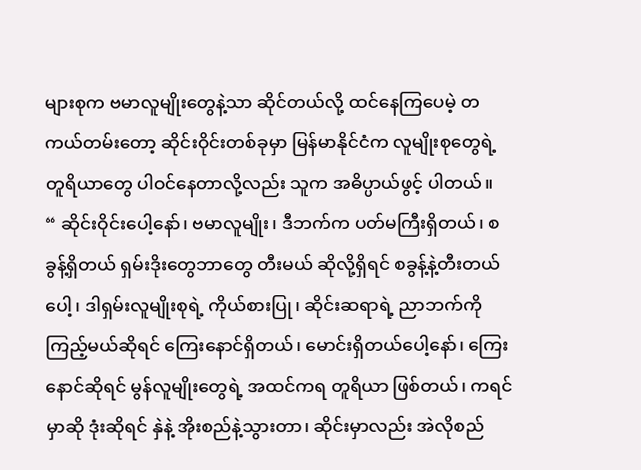များစုက ဗမာလူမျိုးတွေနဲ့သာ ဆိုင်တယ်လို့ ထင်နေကြပေမဲ့ တကယ်တမ်းတော့ ဆိုင်းဝိုင်းတစ်ခုမှာ မြန်မာနိုင်ငံက လူမျိုးစုတွေရဲ့ တူရိယာတွေ ပါဝင်နေတာလို့လည်း သူက အဓိပ္ပာယ်ဖွင့် ပါတယ်။
“ ဆိုင်းဝိုင်းပေါ့နော်၊ ဗမာလူမျိုး၊ ဒီဘက်က ပတ်မကြီးရှိတယ်၊ စခွန့်ရှိတယ် ရှမ်းဒိုးတွေဘာတွေ တီးမယ် ဆိုလို့ရှိရင် စခွန့်နဲ့တီးတယ်ပေါ့၊ ဒါရှမ်းလူမျိုးစုရဲ့ ကိုယ်စားပြု၊ ဆိုင်းဆရာရဲ့ ညာဘက်ကိုကြည့်မယ်ဆိုရင် ကြေးနောင်ရှိတယ်၊ မောင်းရှိတယ်ပေါ့နော်၊ ကြေးနောင်ဆိုရင် မွန်လူမျိုးတွေရဲ့ အထင်ကရ တူရိယာ ဖြစ်တယ်၊ ကရင်မှာဆို ဒုံးဆိုရင် နှဲနဲ့ အိုးစည်နဲ့သွားတာ၊ ဆိုင်းမှာလည်း အဲလိုစည်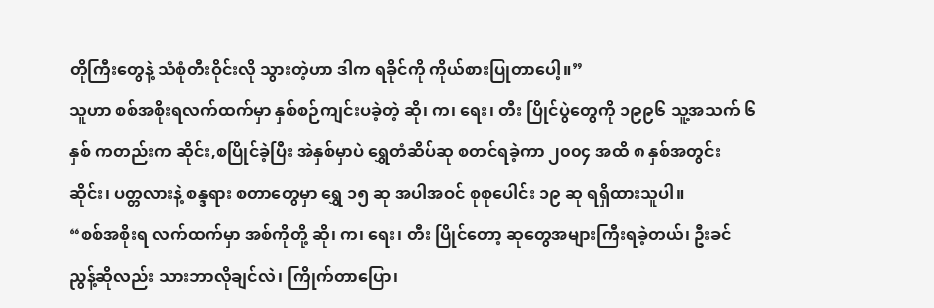တိုကြီးတွေနဲ့ သံစုံတီးဝိုင်းလို သွားတဲ့ဟာ ဒါက ရခိုင်ကို ကိုယ်စားပြုတာပေါ့။”
သူဟာ စစ်အစိုးရလက်ထက်မှာ နှစ်စဉ်ကျင်းပခဲ့တဲ့ ဆို၊ က၊ ရေး၊ တီး ပြိုင်ပွဲတွေကို ၁၉၉၆ သူ့အသက် ၆ နှစ် ကတည်းက ဆိုင်း,စပြိုင်ခဲ့ပြီး အဲနှစ်မှာပဲ ရွှေတံဆိပ်ဆု စတင်ရခဲ့ကာ ၂၀၀၄ အထိ ၈ နှစ်အတွင်း ဆိုင်း၊ ပတ္တလားနဲ့ စန္ဒရား စတာတွေမှာ ရွှေ ၁၅ ဆု အပါအဝင် စုစုပေါင်း ၁၉ ဆု ရရှိထားသူပါ။
“စစ်အစိုးရ လက်ထက်မှာ အစ်ကိုတို့ ဆို၊ က၊ ရေး၊ တီး ပြိုင်တော့ ဆုတွေအများကြီးရခဲ့တယ်၊ ဦးခင်ညွန့်ဆိုလည်း သားဘာလိုချင်လဲ၊ ကြိုက်တာပြော၊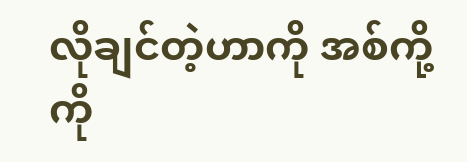လိုချင်တဲ့ဟာကို အစ်ကို့ကို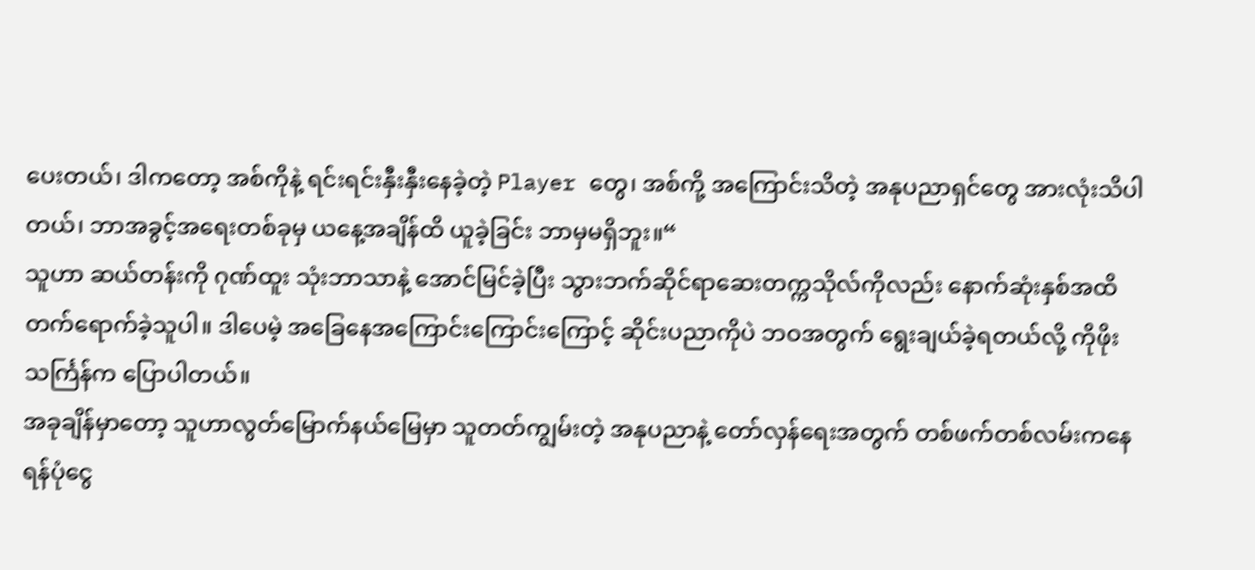ပေးတယ်၊ ဒါကတော့ အစ်ကိုနဲ့ ရင်းရင်းနှီးနှီးနေခဲ့တဲ့ Player တွေ၊ အစ်ကို့ အကြောင်းသိတဲ့ အနုပညာရှင်တွေ အားလုံးသိပါတယ်၊ ဘာအခွင့်အရေးတစ်ခုမှ ယနေ့အချိန်ထိ ယူခဲ့ခြင်း ဘာမှမရှိဘူး။“
သူဟာ ဆယ်တန်းကို ဂုဏ်ထူး သုံးဘာသာနဲ့ အောင်မြင်ခဲ့ပြီး သွားဘက်ဆိုင်ရာဆေးတက္ကသိုလ်ကိုလည်း နောက်ဆုံးနှစ်အထိ တက်ရောက်ခဲ့သူပါ။ ဒါပေမဲ့ အခြေနေအကြောင်းကြောင်းကြောင့် ဆိုင်းပညာကိုပဲ ဘဝအတွက် ရွေးချယ်ခဲ့ရတယ်လို့ ကိုဖိုးသင်္ကြန်က ပြောပါတယ်။
အခုချိန်မှာတော့ သူဟာလွတ်မြောက်နယ်မြေမှာ သူတတ်ကျွမ်းတဲ့ အနုပညာနဲ့ တော်လှန်ရေးအတွက် တစ်ဖက်တစ်လမ်းကနေ ရန်ပုံငွေ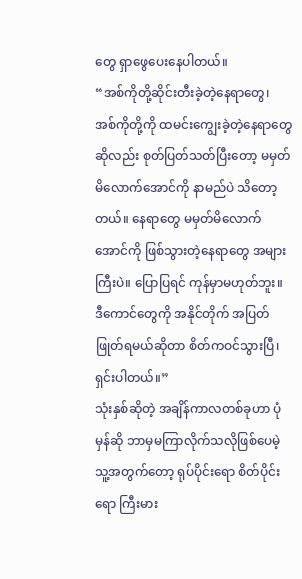တွေ ရှာဖွေပေးနေပါတယ်။
“အစ်ကိုတို့ဆိုင်းတီးခဲ့တဲ့နေရာတွေ၊ အစ်ကိုတို့ကို ထမင်းကျွေးခဲ့တဲ့နေရာတွေဆိုလည်း စုတ်ပြတ်သတ်ပြီးတော့ မမှတ်မိလောက်အောင်ကို နာမည်ပဲ သိတော့တယ်။ နေရာတွေ မမှတ်မိလောက်အောင်ကို ဖြစ်သွားတဲ့နေရာတွေ အများကြီးပဲ။ ပြောပြရင် ကုန်မှာမဟုတ်ဘူး။ ဒီကောင်တွေကို အနိုင်တိုက် အပြတ်ဖြုတ်ရမယ်ဆိုတာ စိတ်ကဝင်သွားပြီ၊ ရှင်းပါတယ်။”
သုံးနှစ်ဆိုတဲ့ အချိန်ကာလတစ်ခုဟာ ပုံမှန်ဆို ဘာမှမကြာလိုက်သလိုဖြစ်ပေမဲ့ သူ့အတွက်တော့ ရုပ်ပိုင်းရော စိတ်ပိုင်းရော ကြီးမား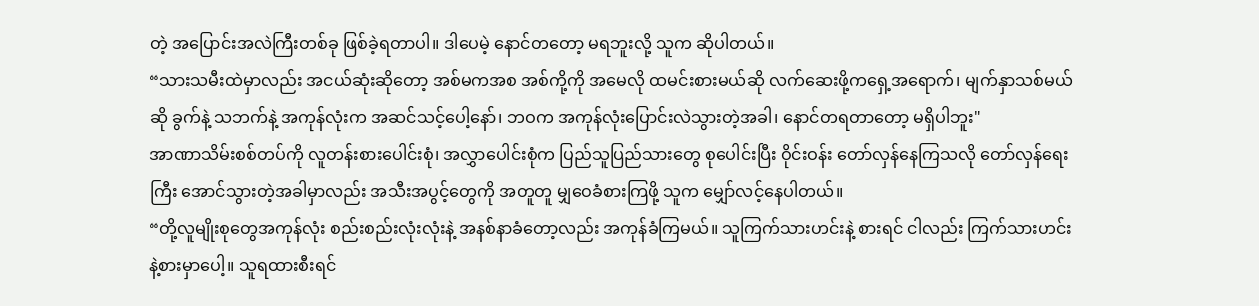တဲ့ အပြောင်းအလဲကြီးတစ်ခု ဖြစ်ခဲ့ရတာပါ။ ဒါပေမဲ့ နောင်တတော့ မရဘူးလို့ သူက ဆိုပါတယ်။
“သားသမီးထဲမှာလည်း အငယ်ဆုံးဆိုတော့ အစ်မကအစ အစ်ကို့ကို အမေလို ထမင်းစားမယ်ဆို လက်ဆေးဖို့ကရှေ့အရောက်၊ မျက်နှာသစ်မယ်ဆို ခွက်နဲ့ သဘက်နဲ့ အကုန်လုံးက အဆင်သင့်ပေါ့နော်၊ ဘဝက အကုန်လုံးပြောင်းလဲသွားတဲ့အခါ၊ နောင်တရတာတော့ မရှိပါဘူး"
အာဏာသိမ်းစစ်တပ်ကို လူတန်းစားပေါင်းစုံ၊ အလွှာပေါင်းစုံက ပြည်သူပြည်သားတွေ စုပေါင်းပြီး ဝိုင်းဝန်း တော်လှန်နေကြသလို တော်လှန်ရေးကြီး အောင်သွားတဲ့အခါမှာလည်း အသီးအပွင့်တွေကို အတူတူ မျှဝေခံစားကြဖို့ သူက မျှော်လင့်နေပါတယ်။
“တို့လူမျိုးစုတွေအကုန်လုံး စည်းစည်းလုံးလုံးနဲ့ အနစ်နာခံတော့လည်း အကုန်ခံကြမယ်။ သူကြက်သားဟင်းနဲ့ စားရင် ငါလည်း ကြက်သားဟင်းနဲ့စားမှာပေါ့။ သူရထားစီးရင်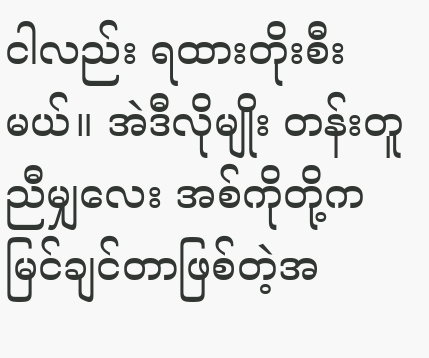ငါလည်း ရထားတိုးစီးမယ်။ အဲဒီလိုမျိုး တန်းတူညီမျှလေး အစ်ကိုတို့က မြင်ချင်တာဖြစ်တဲ့အ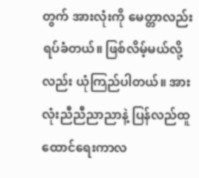တွက် အားလုံးကို မေတ္တာလည်းရပ်ခံတယ်။ ဖြစ်လိမ့်မယ်လို့လည်း ယုံကြည်ပါတယ်။ အားလုံးညီညီညာညာနဲ့ ပြန်လည်ထူထောင်ရေးကာလ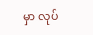မှာ လုပ်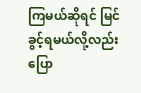ကြမယ်ဆိုရင် မြင်ခွင့်ရမယ်လို့လည်း ပြော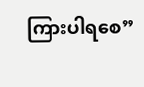ကြားပါရစေ”